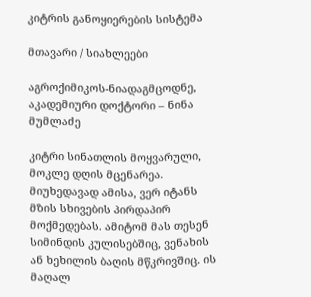კიტრის განოყიერების სისტემა

მთავარი / სიახლეები

აგროქიმიკოს-ნიადაგმცოდნე, აკადემიური დოქტორი – ნინა მუმლაძე

კიტრი სინათლის მოყვარული, მოკლე დღის მცენარეა. მიუხედავად ამისა, ვერ იტანს მზის სხივების პირდაპირ მოქმედებას. ამიტომ მას თესენ სიმინდის კულისებშიც, ვენახის ან ხეხილის ბაღის მწკრივშიც. ის მაღალ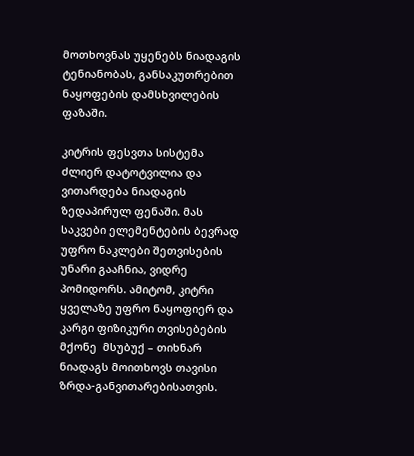მოთხოვნას უყენებს ნიადაგის ტენიანობას, განსაკუთრებით ნაყოფების დამსხვილების ფაზაში.

კიტრის ფესვთა სისტემა ძლიერ დატოტვილია და ვითარდება ნიადაგის ზედაპირულ ფენაში. მას საკვები ელემენტების ბევრად უფრო ნაკლები შეთვისების უნარი გააჩნია, ვიდრე პომიდორს. ამიტომ, კიტრი  ყველაზე უფრო ნაყოფიერ და კარგი ფიზიკური თვისებების მქონე  მსუბუქ – თიხნარ  ნიადაგს მოითხოვს თავისი ზრდა-განვითარებისათვის.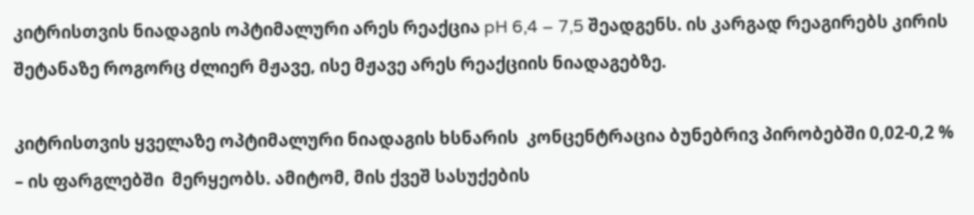კიტრისთვის ნიადაგის ოპტიმალური არეს რეაქცია pH 6,4 – 7,5 შეადგენს. ის კარგად რეაგირებს კირის შეტანაზე როგორც ძლიერ მჟავე, ისე მჟავე არეს რეაქციის ნიადაგებზე.

კიტრისთვის ყველაზე ოპტიმალური ნიადაგის ხსნარის  კონცენტრაცია ბუნებრივ პირობებში 0,02-0,2 % – ის ფარგლებში  მერყეობს. ამიტომ, მის ქვეშ სასუქების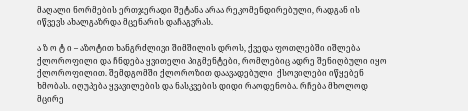მაღალი ნორმების ერთჯერადი შეტანა არაა რეკომენდირებული, რადგან ის იწვევს ახალგაზრდა მცენარის დაჩაგვრას.

ა ზ ო ტ ი – აზოტით ხანგრძლივი შიმშილის დროს, ქვედა ფოთლებში იშლება  ქლოროფილი და ჩნდება ყვითელი პიგმენტები, რომლებიც ადრე შენიღბული იყო ქლოროფილით. შემდგომში ქლოროზით დაავადებული  ქსოვილები იწყებენ ხმობას. იღუპება ყვავილების და ნასკვების დიდი რაოდენობა. რჩება მხოლოდ მცირე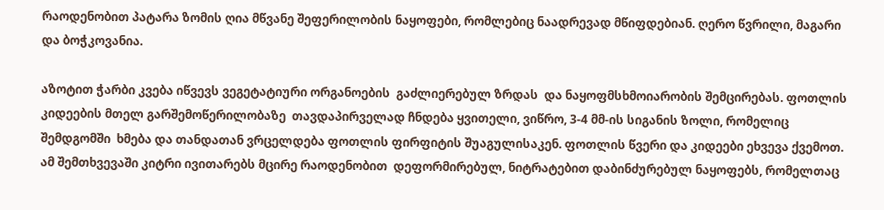რაოდენობით პატარა ზომის ღია მწვანე შეფერილობის ნაყოფები, რომლებიც ნაადრევად მწიფდებიან. ღერო წვრილი, მაგარი და ბოჭკოვანია.

აზოტით ჭარბი კვება იწვევს ვეგეტატიური ორგანოების  გაძლიერებულ ზრდას  და ნაყოფმსხმოიარობის შემცირებას. ფოთლის კიდეების მთელ გარშემოწერილობაზე  თავდაპირველად ჩნდება ყვითელი, ვიწრო, 3-4 მმ-ის სიგანის ზოლი, რომელიც შემდგომში  ხმება და თანდათან ვრცელდება ფოთლის ფირფიტის შუაგულისაკენ. ფოთლის წვერი და კიდეები ეხვევა ქვემოთ. ამ შემთხვევაში კიტრი ივითარებს მცირე რაოდენობით  დეფორმირებულ, ნიტრატებით დაბინძურებულ ნაყოფებს, რომელთაც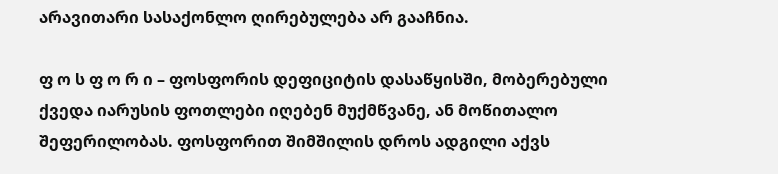არავითარი სასაქონლო ღირებულება არ გააჩნია.

ფ ო ს ფ ო რ ი – ფოსფორის დეფიციტის დასაწყისში, მობერებული ქვედა იარუსის ფოთლები იღებენ მუქმწვანე, ან მოწითალო შეფერილობას. ფოსფორით შიმშილის დროს ადგილი აქვს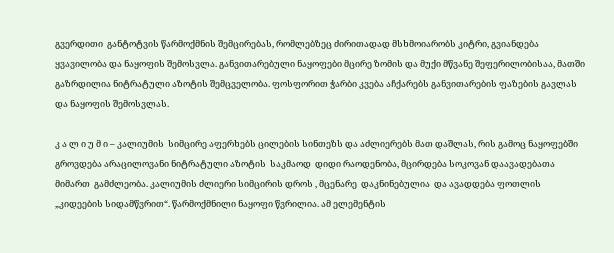გვერდითი  განტოტვის წარმოქმნის შემცირებას, რომლებზეც ძირითადად მსხმოიარობს კიტრი, გვიანდება ყვავილობა და ნაყოფის შემოსვლა. განვითარებული ნაყოფები მცირე ზომის და მუქი მწვანე შეფერილობისაა, მათში გაზრდილია ნიტრატული აზოტის შემცველობა. ფოსფორით ჭარბი კვება აჩქარებს განვითარების ფაზების გავლას და ნაყოფის შემოსვლას.

კ ა ლ ი უ მ ი – კალიუმის  სიმცირე აფერხებს ცილების სინთეზს და აძლიერებს მათ დაშლას, რის გამოც ნაყოფებში გროვდება არაცილოვანი ნიტრატული აზოტის  საკმაოდ  დიდი რაოდენობა, მცირდება სოკოვან დაავადებათა  მიმართ  გამძლეობა. კალიუმის ძლიერი სიმცირის დროს , მცენარე  დაკნინებულია  და ავადდება ფოთლის „კიდეების სიდამწვრით“. წარმოქმნილი ნაყოფი წვრილია. ამ ელემენტის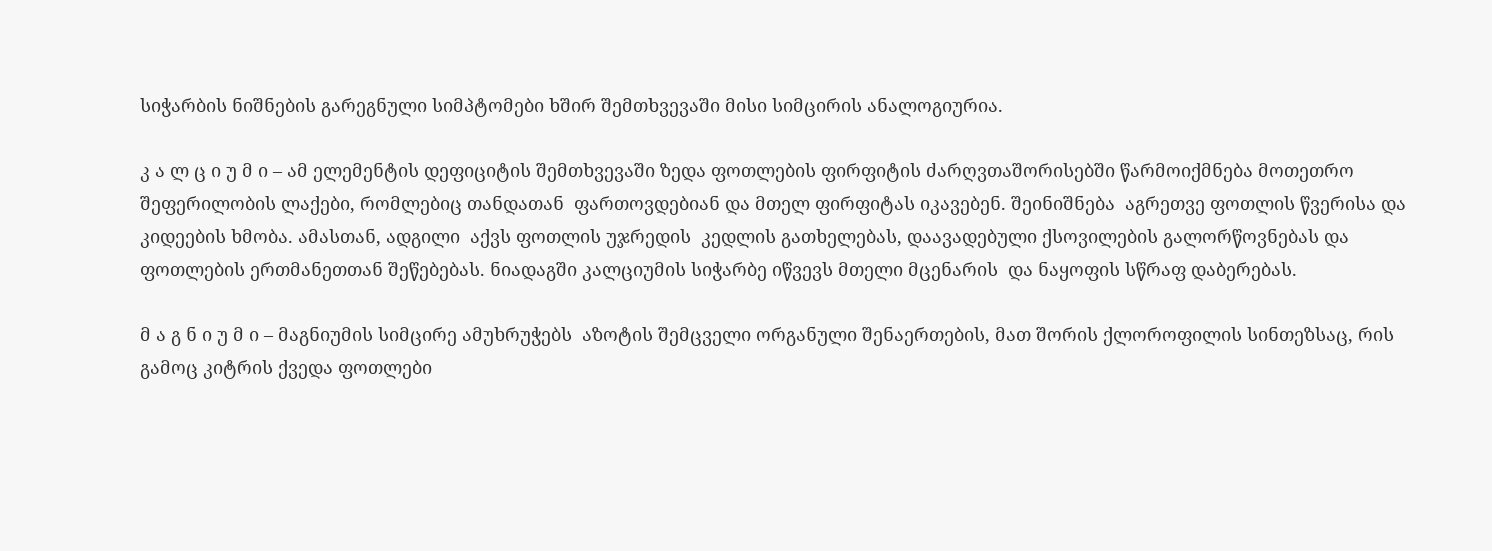სიჭარბის ნიშნების გარეგნული სიმპტომები ხშირ შემთხვევაში მისი სიმცირის ანალოგიურია.

კ ა ლ ც ი უ მ ი – ამ ელემენტის დეფიციტის შემთხვევაში ზედა ფოთლების ფირფიტის ძარღვთაშორისებში წარმოიქმნება მოთეთრო შეფერილობის ლაქები, რომლებიც თანდათან  ფართოვდებიან და მთელ ფირფიტას იკავებენ. შეინიშნება  აგრეთვე ფოთლის წვერისა და კიდეების ხმობა. ამასთან, ადგილი  აქვს ფოთლის უჯრედის  კედლის გათხელებას, დაავადებული ქსოვილების გალორწოვნებას და ფოთლების ერთმანეთთან შეწებებას. ნიადაგში კალციუმის სიჭარბე იწვევს მთელი მცენარის  და ნაყოფის სწრაფ დაბერებას.

მ ა გ ნ ი უ მ ი – მაგნიუმის სიმცირე ამუხრუჭებს  აზოტის შემცველი ორგანული შენაერთების, მათ შორის ქლოროფილის სინთეზსაც, რის გამოც კიტრის ქვედა ფოთლები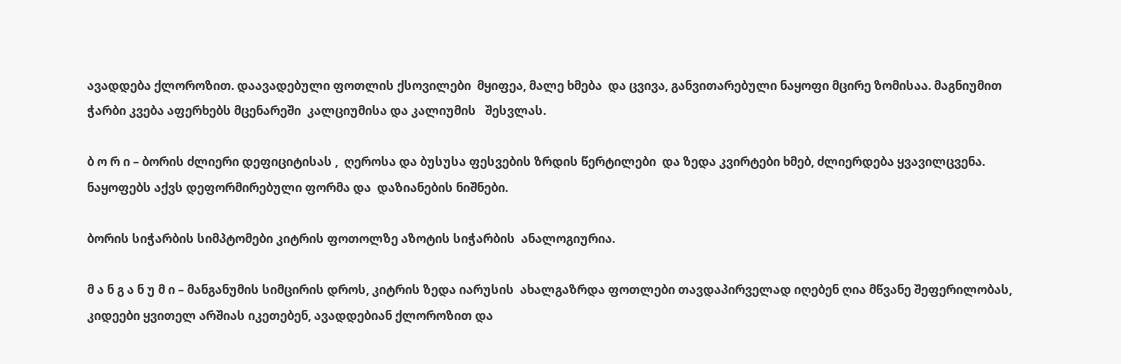ავადდება ქლოროზით. დაავადებული ფოთლის ქსოვილები  მყიფეა, მალე ხმება  და ცვივა, განვითარებული ნაყოფი მცირე ზომისაა. მაგნიუმით ჭარბი კვება აფერხებს მცენარეში  კალციუმისა და კალიუმის   შესვლას.

ბ ო რ ი – ბორის ძლიერი დეფიციტისას ,  ღეროსა და ბუსუსა ფესვების ზრდის წერტილები  და ზედა კვირტები ხმებ, ძლიერდება ყვავილცვენა. ნაყოფებს აქვს დეფორმირებული ფორმა და  დაზიანების ნიშნები.

ბორის სიჭარბის სიმპტომები კიტრის ფოთოლზე აზოტის სიჭარბის  ანალოგიურია.

მ ა ნ გ ა ნ უ მ ი – მანგანუმის სიმცირის დროს, კიტრის ზედა იარუსის  ახალგაზრდა ფოთლები თავდაპირველად იღებენ ღია მწვანე შეფერილობას, კიდეები ყვითელ არშიას იკეთებენ, ავადდებიან ქლოროზით და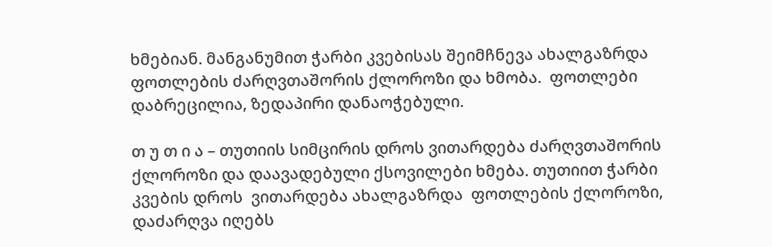ხმებიან. მანგანუმით ჭარბი კვებისას შეიმჩნევა ახალგაზრდა ფოთლების ძარღვთაშორის ქლოროზი და ხმობა.  ფოთლები დაბრეცილია, ზედაპირი დანაოჭებული.

თ უ თ ი ა – თუთიის სიმცირის დროს ვითარდება ძარღვთაშორის ქლოროზი და დაავადებული ქსოვილები ხმება. თუთიით ჭარბი კვების დროს  ვითარდება ახალგაზრდა  ფოთლების ქლოროზი, დაძარღვა იღებს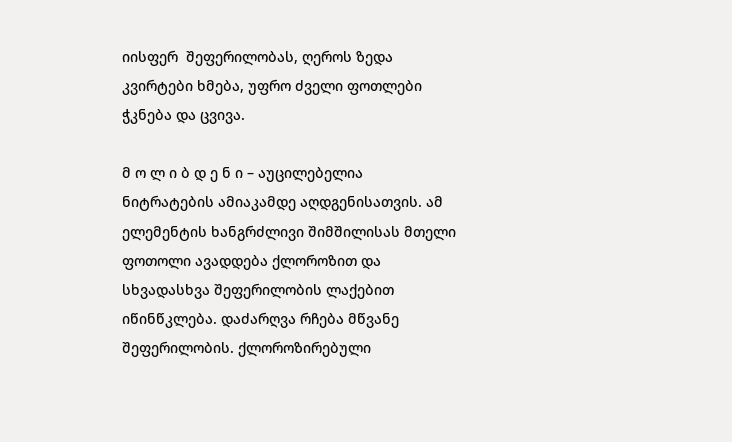იისფერ  შეფერილობას, ღეროს ზედა კვირტები ხმება, უფრო ძველი ფოთლები ჭკნება და ცვივა.

მ ო ლ ი ბ დ ე ნ ი – აუცილებელია ნიტრატების ამიაკამდე აღდგენისათვის. ამ ელემენტის ხანგრძლივი შიმშილისას მთელი ფოთოლი ავადდება ქლოროზით და სხვადასხვა შეფერილობის ლაქებით იწინწკლება. დაძარღვა რჩება მწვანე შეფერილობის. ქლოროზირებული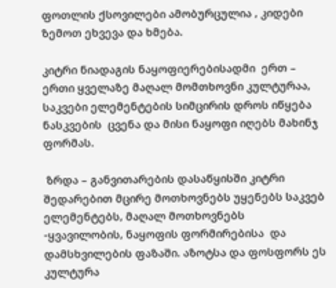ფოთლის ქსოვილები ამობურცულია , კიდები ზემოთ ეხვევა და ხმება.

კიტრი ნიადაგის ნაყოფიერებისადმი  ერთ – ერთი ყველაზე მაღალ მომთხოვნი კულტურაა, საკვები ელემენტების სიმცირის დროს იწყება ნასკვების  ცვენა და მისი ნაყოფი იღებს მახინჯ ფორმას.

 ზრდა – განვითარების დასაწყისში კიტრი შედარებით მცირე მოთხოვნებს უყენებს საკვებ ელემენტებს, მაღალ მოთხოვნებს -ყვავილობის, ნაყოფის ფორმირებისა  და  დამსხვილების ფაზაში. აზოტსა და ფოსფორს ეს კულტურა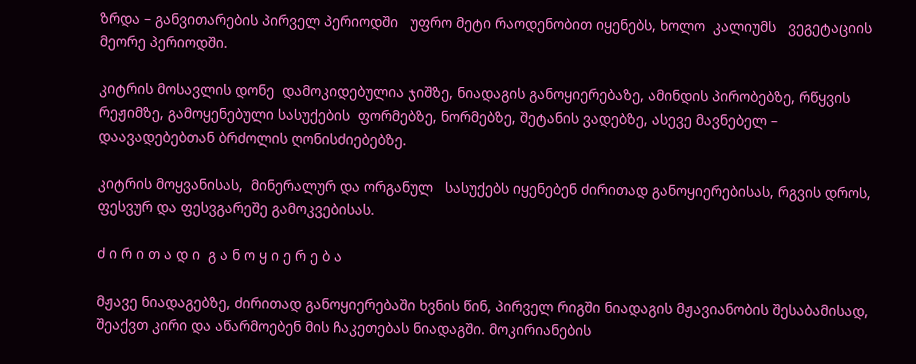ზრდა – განვითარების პირველ პერიოდში   უფრო მეტი რაოდენობით იყენებს, ხოლო  კალიუმს   ვეგეტაციის მეორე პერიოდში.

კიტრის მოსავლის დონე  დამოკიდებულია ჯიშზე, ნიადაგის განოყიერებაზე, ამინდის პირობებზე, რწყვის რეჟიმზე, გამოყენებული სასუქების  ფორმებზე, ნორმებზე, შეტანის ვადებზე, ასევე მავნებელ – დაავადებებთან ბრძოლის ღონისძიებებზე.

კიტრის მოყვანისას,  მინერალურ და ორგანულ   სასუქებს იყენებენ ძირითად განოყიერებისას, რგვის დროს, ფესვურ და ფესვგარეშე გამოკვებისას.

ძ ი რ ი თ ა დ ი  გ ა ნ ო ყ ი ე რ ე ბ ა

მჟავე ნიადაგებზე, ძირითად განოყიერებაში ხვნის წინ, პირველ რიგში ნიადაგის მჟავიანობის შესაბამისად, შეაქვთ კირი და აწარმოებენ მის ჩაკეთებას ნიადაგში. მოკირიანების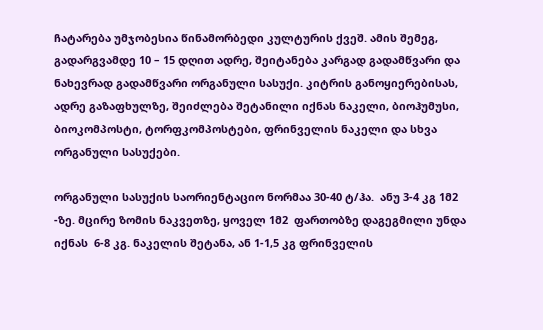ჩატარება უმჯობესია წინამორბედი კულტურის ქვეშ. ამის შემეგ, გადარგვამდე 10 – 15 დღით ადრე, შეიტანება კარგად გადამწვარი და ნახევრად გადამწვარი ორგანული სასუქი. კიტრის განოყიერებისას, ადრე გაზაფხულზე, შეიძლება შეტანილი იქნას ნაკელი, ბიოჰუმუსი, ბიოკომპოსტი, ტორფკომპოსტები, ფრინველის ნაკელი და სხვა ორგანული სასუქები.

ორგანული სასუქის საორიენტაციო ნორმაა 30-40 ტ/ჰა.  ანუ 3-4 კგ 1მ2 -ზე. მცირე ზომის ნაკვეთზე, ყოველ 1მ2  ფართობზე დაგეგმილი უნდა იქნას  6-8 კგ. ნაკელის შეტანა, ან 1-1,5 კგ ფრინველის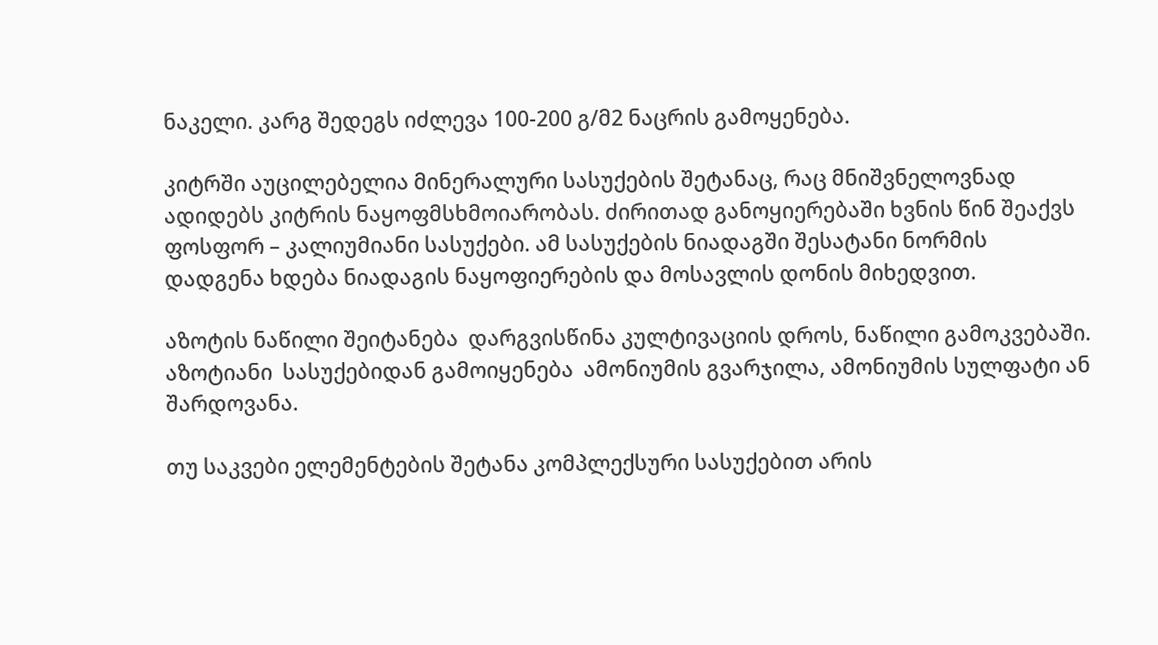ნაკელი. კარგ შედეგს იძლევა 100-200 გ/მ2 ნაცრის გამოყენება.

კიტრში აუცილებელია მინერალური სასუქების შეტანაც, რაც მნიშვნელოვნად ადიდებს კიტრის ნაყოფმსხმოიარობას. ძირითად განოყიერებაში ხვნის წინ შეაქვს ფოსფორ – კალიუმიანი სასუქები. ამ სასუქების ნიადაგში შესატანი ნორმის დადგენა ხდება ნიადაგის ნაყოფიერების და მოსავლის დონის მიხედვით.

აზოტის ნაწილი შეიტანება  დარგვისწინა კულტივაციის დროს, ნაწილი გამოკვებაში. აზოტიანი  სასუქებიდან გამოიყენება  ამონიუმის გვარჯილა, ამონიუმის სულფატი ან შარდოვანა.

თუ საკვები ელემენტების შეტანა კომპლექსური სასუქებით არის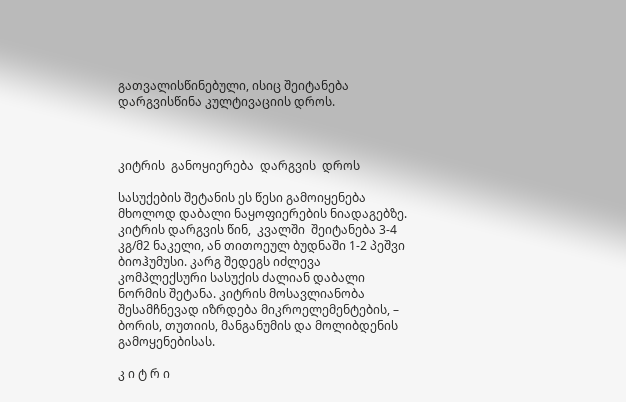გათვალისწინებული, ისიც შეიტანება დარგვისწინა კულტივაციის დროს.



კიტრის  განოყიერება  დარგვის  დროს

სასუქების შეტანის ეს წესი გამოიყენება მხოლოდ დაბალი ნაყოფიერების ნიადაგებზე. კიტრის დარგვის წინ,  კვალში  შეიტანება 3-4 კგ/მ2 ნაკელი, ან თითოეულ ბუდნაში 1-2 პეშვი ბიოჰუმუსი. კარგ შედეგს იძლევა კომპლექსური სასუქის ძალიან დაბალი ნორმის შეტანა. კიტრის მოსავლიანობა შესამჩნევად იზრდება მიკროელემენტების, – ბორის, თუთიის, მანგანუმის და მოლიბდენის   გამოყენებისას.

კ ი ტ რ ი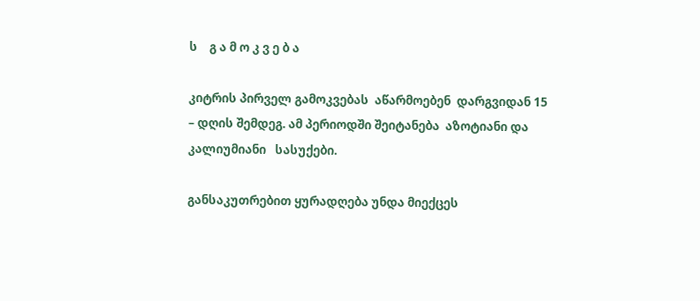ს    გ ა მ ო კ ვ ე ბ ა

კიტრის პირველ გამოკვებას  აწარმოებენ  დარგვიდან 15 – დღის შემდეგ. ამ პერიოდში შეიტანება  აზოტიანი და კალიუმიანი   სასუქები.

განსაკუთრებით ყურადღება უნდა მიექცეს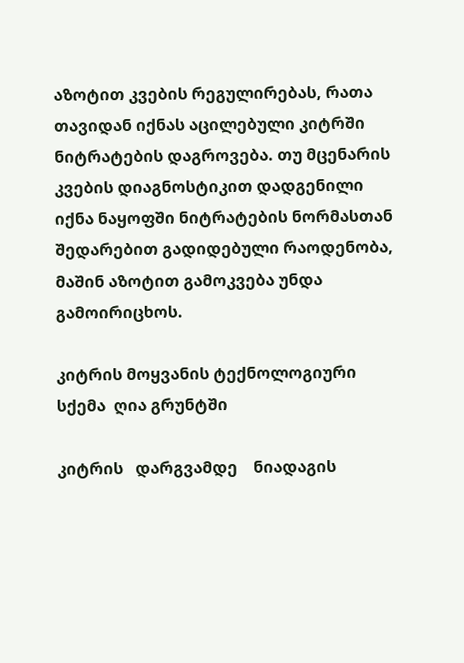აზოტით კვების რეგულირებას, რათა თავიდან იქნას აცილებული კიტრში ნიტრატების დაგროვება. თუ მცენარის კვების დიაგნოსტიკით დადგენილი იქნა ნაყოფში ნიტრატების ნორმასთან შედარებით გადიდებული რაოდენობა, მაშინ აზოტით გამოკვება უნდა გამოირიცხოს.

კიტრის მოყვანის ტექნოლოგიური სქემა  ღია გრუნტში

კიტრის   დარგვამდე    ნიადაგის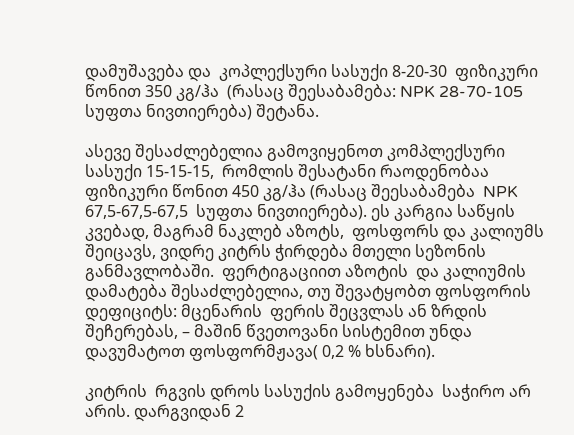დამუშავება და  კოპლექსური სასუქი 8-20-30  ფიზიკური წონით 350 კგ/ჰა  (რასაც შეესაბამება: NPK 28-70-105 სუფთა ნივთიერება) შეტანა.

ასევე შესაძლებელია გამოვიყენოთ კომპლექსური სასუქი 15-15-15,  რომლის შესატანი რაოდენობაა ფიზიკური წონით 450 კგ/ჰა (რასაც შეესაბამება  NPK 67,5-67,5-67,5  სუფთა ნივთიერება). ეს კარგია საწყის კვებად, მაგრამ ნაკლებ აზოტს,  ფოსფორს და კალიუმს შეიცავს, ვიდრე კიტრს ჭირდება მთელი სეზონის განმავლობაში.  ფერტიგაციით აზოტის  და კალიუმის დამატება შესაძლებელია, თუ შევატყობთ ფოსფორის დეფიციტს: მცენარის  ფერის შეცვლას ან ზრდის შეჩერებას, – მაშინ წვეთოვანი სისტემით უნდა დავუმატოთ ფოსფორმჟავა( 0,2 % ხსნარი).

კიტრის  რგვის დროს სასუქის გამოყენება  საჭირო არ არის. დარგვიდან 2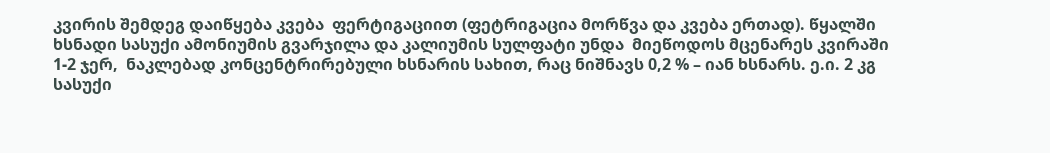კვირის შემდეგ დაიწყება კვება  ფერტიგაციით (ფეტრიგაცია მორწვა და კვება ერთად). წყალში ხსნადი სასუქი ამონიუმის გვარჯილა და კალიუმის სულფატი უნდა  მიეწოდოს მცენარეს კვირაში  1-2 ჯერ,  ნაკლებად კონცენტრირებული ხსნარის სახით, რაც ნიშნავს 0,2 % – იან ხსნარს. ე.ი. 2 კგ სასუქი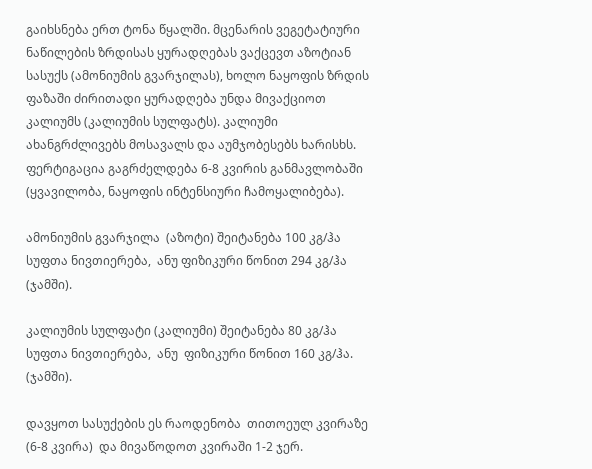გაიხსნება ერთ ტონა წყალში. მცენარის ვეგეტატიური ნაწილების ზრდისას ყურადღებას ვაქცევთ აზოტიან სასუქს (ამონიუმის გვარჯილას), ხოლო ნაყოფის ზრდის ფაზაში ძირითადი ყურადღება უნდა მივაქციოთ კალიუმს (კალიუმის სულფატს). კალიუმი  ახანგრძლივებს მოსავალს და აუმჯობესებს ხარისხს. ფერტიგაცია გაგრძელდება 6-8 კვირის განმავლობაში (ყვავილობა, ნაყოფის ინტენსიური ჩამოყალიბება).

ამონიუმის გვარჯილა  (აზოტი) შეიტანება 100 კგ/ჰა სუფთა ნივთიერება,  ანუ ფიზიკური წონით 294 კგ/ჰა (ჯამში).

კალიუმის სულფატი (კალიუმი) შეიტანება 80 კგ/ჰა სუფთა ნივთიერება,  ანუ  ფიზიკური წონით 160 კგ/ჰა. (ჯამში).

დავყოთ სასუქების ეს რაოდენობა  თითოეულ კვირაზე (6-8 კვირა)  და მივაწოდოთ კვირაში 1-2 ჯერ.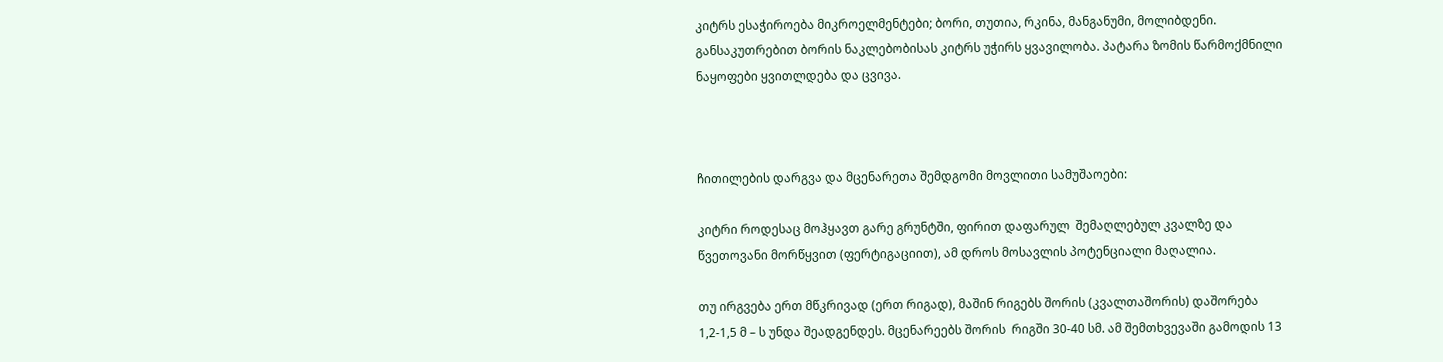კიტრს ესაჭიროება მიკროელმენტები; ბორი, თუთია, რკინა, მანგანუმი, მოლიბდენი. განსაკუთრებით ბორის ნაკლებობისას კიტრს უჭირს ყვავილობა. პატარა ზომის წარმოქმნილი  ნაყოფები ყვითლდება და ცვივა.



ჩითილების დარგვა და მცენარეთა შემდგომი მოვლითი სამუშაოები:

კიტრი როდესაც მოჰყავთ გარე გრუნტში, ფირით დაფარულ  შემაღლებულ კვალზე და წვეთოვანი მორწყვით (ფერტიგაციით), ამ დროს მოსავლის პოტენციალი მაღალია.

თუ ირგვება ერთ მწკრივად (ერთ რიგად), მაშინ რიგებს შორის (კვალთაშორის) დაშორება 1,2-1,5 მ – ს უნდა შეადგენდეს. მცენარეებს შორის  რიგში 30-40 სმ. ამ შემთხვევაში გამოდის 13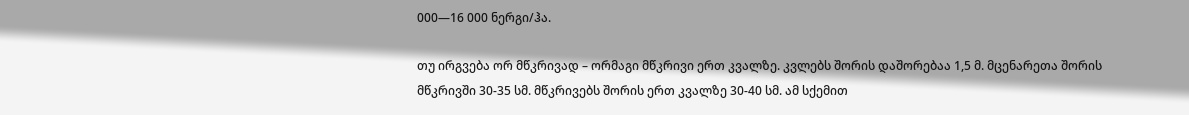000—16 000 ნერგი/ჰა.

თუ ირგვება ორ მწკრივად – ორმაგი მწკრივი ერთ კვალზე. კვლებს შორის დაშორებაა 1,5 მ. მცენარეთა შორის მწკრივში 30-35 სმ. მწკრივებს შორის ერთ კვალზე 30-40 სმ. ამ სქემით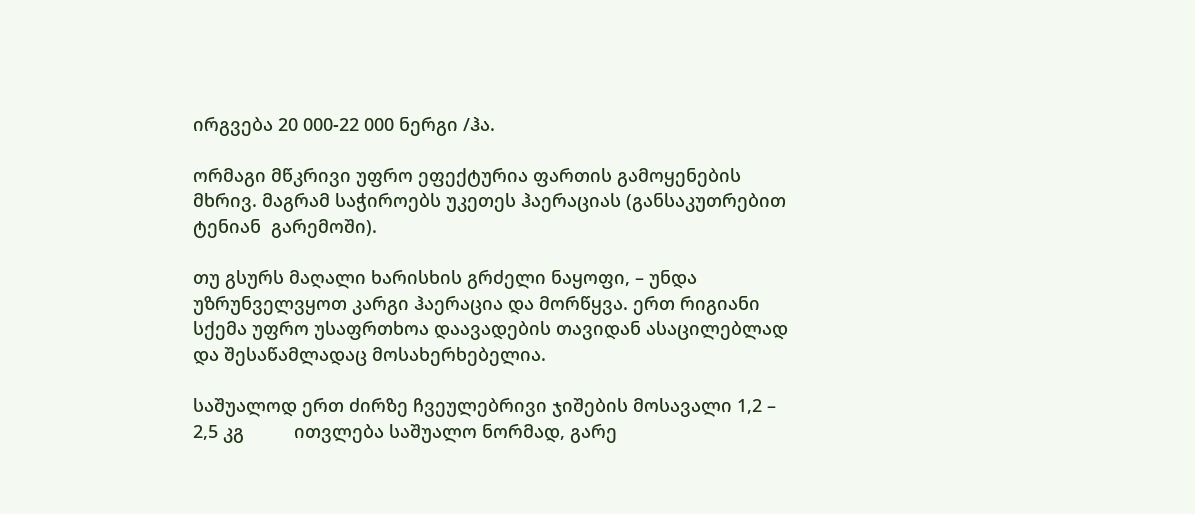ირგვება 20 000-22 000 ნერგი /ჰა.

ორმაგი მწკრივი უფრო ეფექტურია ფართის გამოყენების მხრივ. მაგრამ საჭიროებს უკეთეს ჰაერაციას (განსაკუთრებით ტენიან  გარემოში).

თუ გსურს მაღალი ხარისხის გრძელი ნაყოფი, – უნდა უზრუნველვყოთ კარგი ჰაერაცია და მორწყვა. ერთ რიგიანი სქემა უფრო უსაფრთხოა დაავადების თავიდან ასაცილებლად და შესაწამლადაც მოსახერხებელია.

საშუალოდ ერთ ძირზე ჩვეულებრივი ჯიშების მოსავალი 1,2 – 2,5 კგ          ითვლება საშუალო ნორმად, გარე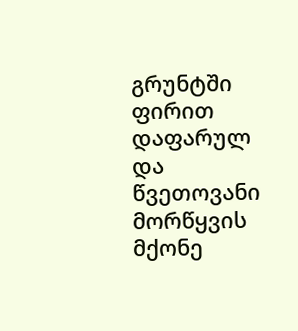გრუნტში ფირით დაფარულ და წვეთოვანი მორწყვის  მქონე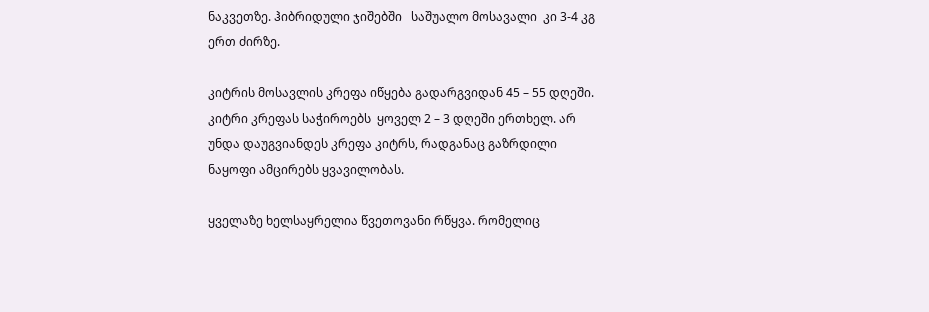ნაკვეთზე. ჰიბრიდული ჯიშებში   საშუალო მოსავალი  კი 3-4 კგ ერთ ძირზე.

კიტრის მოსავლის კრეფა იწყება გადარგვიდან 45 – 55 დღეში. კიტრი კრეფას საჭიროებს  ყოველ 2 – 3 დღეში ერთხელ. არ უნდა დაუგვიანდეს კრეფა კიტრს, რადგანაც გაზრდილი ნაყოფი ამცირებს ყვავილობას.

ყველაზე ხელსაყრელია წვეთოვანი რწყვა. რომელიც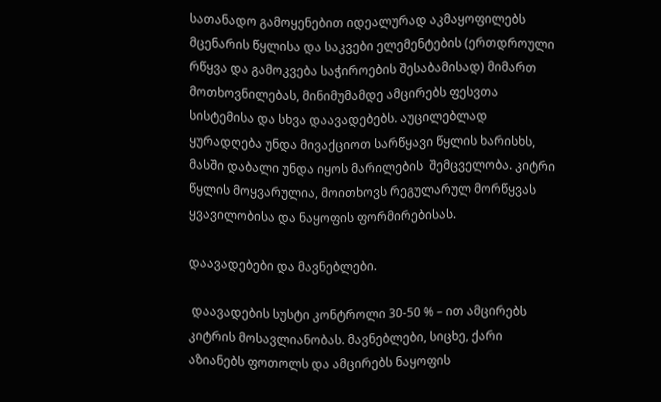სათანადო გამოყენებით იდეალურად აკმაყოფილებს მცენარის წყლისა და საკვები ელემენტების (ერთდროული რწყვა და გამოკვება საჭიროების შესაბამისად) მიმართ მოთხოვნილებას, მინიმუმამდე ამცირებს ფესვთა სისტემისა და სხვა დაავადებებს. აუცილებლად ყურადღება უნდა მივაქციოთ სარწყავი წყლის ხარისხს, მასში დაბალი უნდა იყოს მარილების  შემცველობა. კიტრი წყლის მოყვარულია, მოითხოვს რეგულარულ მორწყვას ყვავილობისა და ნაყოფის ფორმირებისას.

დაავადებები და მავნებლები.

 დაავადების სუსტი კონტროლი 30-50 % – ით ამცირებს კიტრის მოსავლიანობას. მავნებლები, სიცხე, ქარი აზიანებს ფოთოლს და ამცირებს ნაყოფის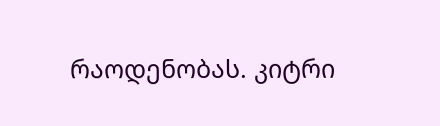რაოდენობას. კიტრი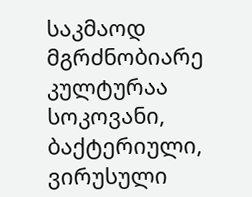საკმაოდ მგრძნობიარე კულტურაა სოკოვანი, ბაქტერიული, ვირუსული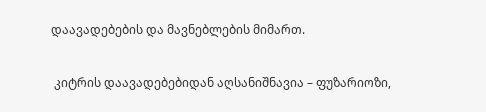დაავადებების და მავნებლების მიმართ.

 კიტრის დაავადებებიდან აღსანიშნავია – ფუზარიოზი,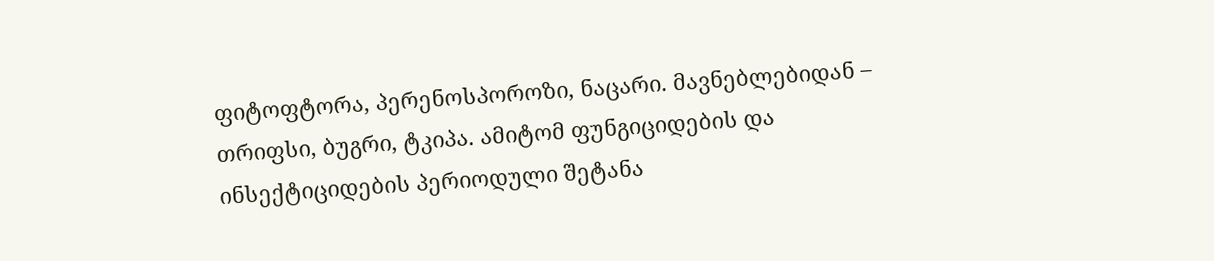ფიტოფტორა, პერენოსპოროზი, ნაცარი. მავნებლებიდან – თრიფსი, ბუგრი, ტკიპა. ამიტომ ფუნგიციდების და ინსექტიციდების პერიოდული შეტანა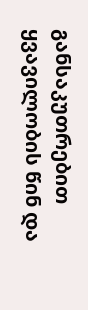განსაკუთრებით ყვავილობის წინ და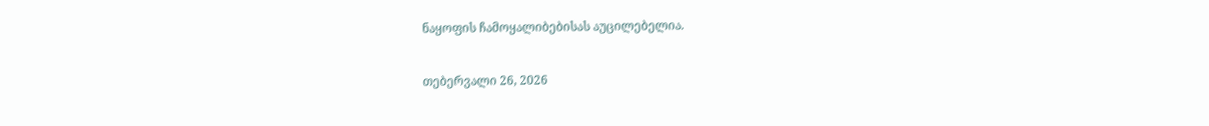ნაყოფის ჩამოყალიბებისას აუცილებელია.

თებერვალი 26, 2026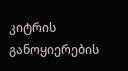კიტრის განოყიერების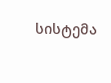სისტემა